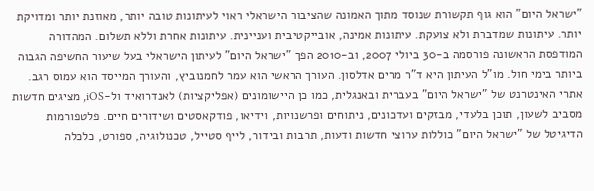"ישראל היום" הוא גוף תקשורת שנוסד מתוך האמונה שהציבור הישראלי ראוי לעיתונות טובה יותר, מאוזנת יותר ומדויקת יותר. עיתונות שמדברת ולא צועקת. עיתונות אמינה, אובייקטיבית ועניינית. עיתונות אחרת וללא תשלום. המהדורה המודפסת הראשונה פורסמה ב-30 ביולי 2007, וב-2010 הפך "ישראל היום" לעיתון הישראלי בעל שיעור החשיפה הגבוה ביותר בימי חול. מו"ל העיתון היא ד"ר מרים אדלסון. העורך הראשי הוא עמר לחמנוביץ, והעורך המייסד הוא עמוס רגב. אתרי האינטרנט של "ישראל היום" בעברית ובאנגלית, כמו כן היישומונים (אפליקציות) לאנדרואיד ול-iOS, מציגים חדשות מסביב לשעון, תוכן בלעדי, מבזקים ועדכונים, ניתוחים ופרשנויות, וידיאו, פודקאסטים ושידורים חיים. פלטפורמות הדיגיטל של "ישראל היום" כוללות ערוצי חדשות ודעות, תרבות ובידור, לייף סטייל, טכנולוגיה, ספורט, כלכלה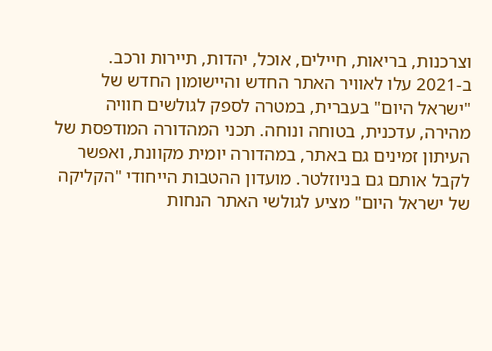וצרכנות, בריאות, חיילים, אוכל, יהדות, תיירות ורכב. ב-2021 עלו לאוויר האתר החדש והיישומון החדש של "ישראל היום" בעברית, במטרה לספק לגולשים חוויה מהירה, עדכנית, בטוחה ונוחה. תכני המהדורה המודפסת של העיתון זמינים גם באתר, במהדורה יומית מקוונת, ואפשר לקבל אותם גם בניוזלטר. מועדון ההטבות הייחודי "הקליקה של ישראל היום" מציע לגולשי האתר הנחות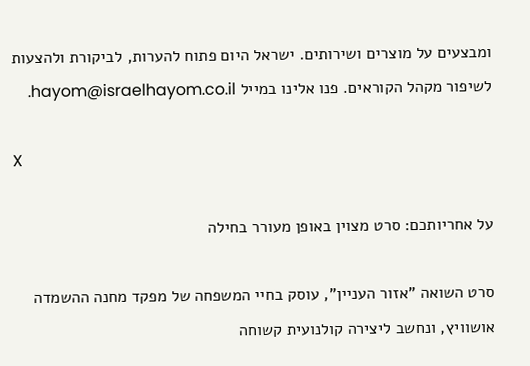ומבצעים על מוצרים ושירותים. ישראל היום פתוח להערות, לביקורת ולהצעות לשיפור מקהל הקוראים. פנו אלינו במייל hayom@israelhayom.co.il.

X

על אחריותכם: סרט מצוין באופן מעורר בחילה

סרט השואה "אזור העניין", עוסק בחיי המשפחה של מפקד מחנה ההשמדה אושוויץ, ונחשב ליצירה קולנועית קשוחה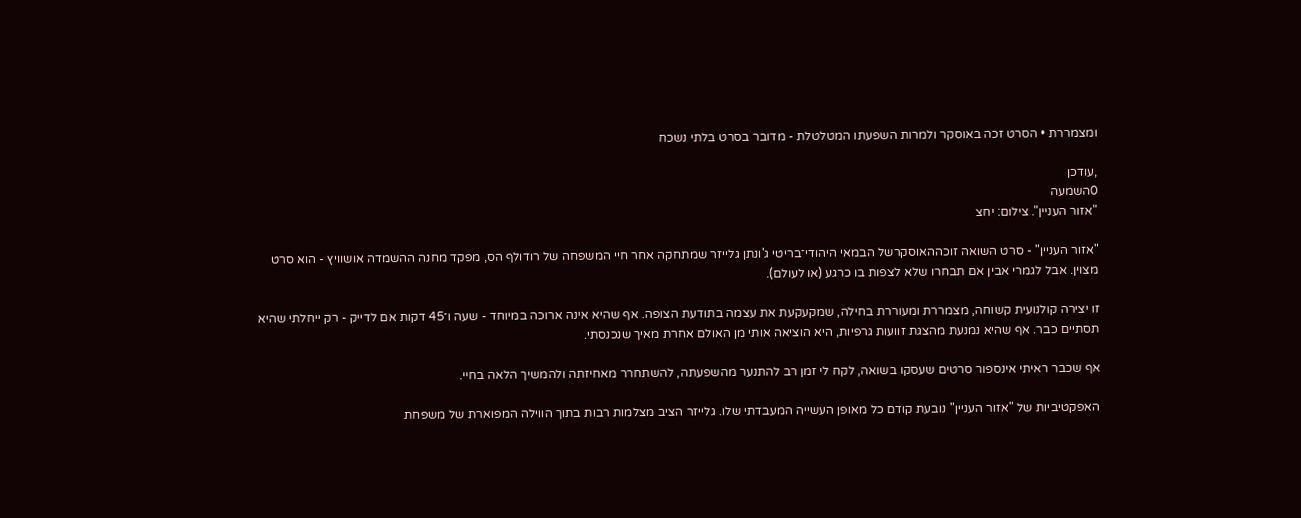ומצמררת • הסרט זכה באוסקר ולמרות השפעתו המטלטלת - מדובר בסרט בלתי נשכח

,עודכן
0השמעה
"אזור העניין". צילום: יחצ

"אזור העניין" - סרט השואה זוכההאוסקרשל הבמאי היהודי־בריטי ג'ונתן גלייזר שמתחקה אחר חיי המשפחה של רודולף הס, מפקד מחנה ההשמדה אושוויץ - הוא סרט מצוין. אבל לגמרי אבין אם תבחרו שלא לצפות בו כרגע (או לעולם).

זו יצירה קולנועית קשוחה, מצמררת ומעוררת בחילה, שמקעקעת את עצמה בתודעת הצופה. אף שהיא אינה ארוכה במיוחד - שעה ו־45 דקות אם לדייק - רק ייחלתי שהיא תסתיים כבר. אף שהיא נמנעת מהצגת זוועות גרפיות, היא הוציאה אותי מן האולם אחרת מאיך שנכנסתי.

אף שכבר ראיתי אינספור סרטים שעסקו בשואה, לקח לי זמן רב להתנער מהשפעתה, להשתחרר מאחיזתה ולהמשיך הלאה בחיי.

האפקטיביות של "אזור העניין" נובעת קודם כל מאופן העשייה המעבדתי שלו. גלייזר הציב מצלמות רבות בתוך הווילה המפוארת של משפחת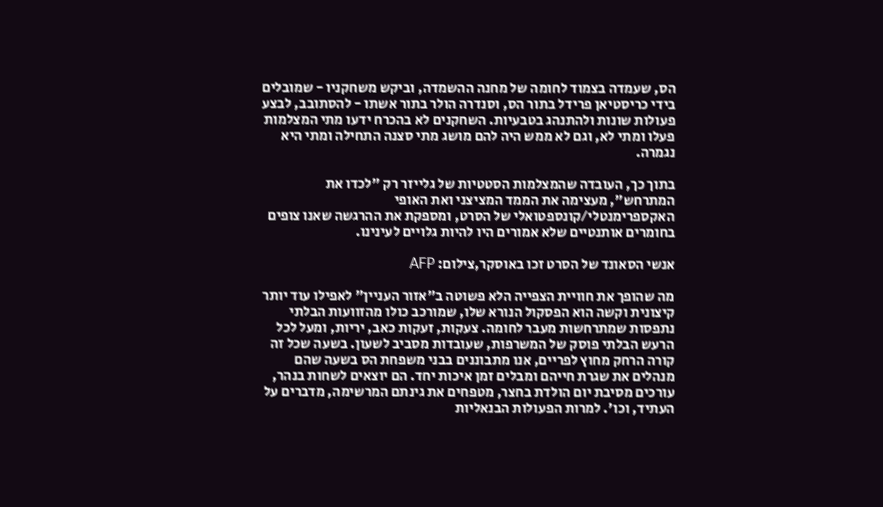הס, שעמדה בצמוד לחומה של מחנה ההשמדה, וביקש משחקניו - שמובלים בידי כריסטיאן פרידל בתור הס, וסנדרה הולר בתור אשתו - להסתובב, לבצע פעולות שונות ולהתנהג בטבעיות. השחקנים לא בהכרח ידעו מתי המצלמות פעלו ומתי לא, וגם לא ממש היה להם מושג מתי סצנה התחילה ומתי היא נגמרה.

בתוך כך, העובדה שהמצלמות הסטטיות של גלייזר רק "לכדו את המתרחש", מעצימה את הממד המציצני ואת האופי האקספרימנטלי/קונספטואלי של הסרט, ומספקת את ההרגשה שאנו צופים בחומרים אותנטיים שלא אמורים היו להיות גלויים לעינינו.

אנשי הסאונד של הסרט זכו באוסקר,צילום: AFP

מה שהופך את חוויית הצפייה הלא פשוטה ב"אזור העניין" לאפילו עוד יותר קיצונית וקשה הוא הפסקול הנורא שלו, שמורכב כולו מהזוועות הבלתי נתפסות שמתרחשות מעבר לחומה. צעקות, זעקות כאב, יריות, ומעל לכל הרעש הבלתי פוסק של המשרפות, שעובדות מסביב לשעון. בשעה שכל זה קורה הרחק מחוץ לפריים, אנו מתבוננים בבני משפחת הס בשעה שהם מנהלים את שגרת חייהם ומבלים זמן איכות יחד. הם יוצאים לשחות בנהר, עורכים מסיבת יום הולדת בחצר, מטפחים את גינתם המרשימה, מדברים על העתיד, וכו'. למרות הפעולות הבנאליות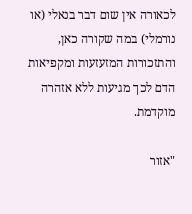לכאורה אין שום דבר בנאלי (או נורמלי) במה שקורה כאן, והתזכורות המזעזעות ומקפיאות הדם לכך מגיעות ללא אזהרה מוקדמת.

"אזור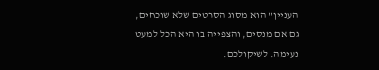העניין" הוא מסוג הסרטים שלא שוכחים, גם אם מנסים, והצפייה בו היא הכל למעט נעימה. לשיקולכם.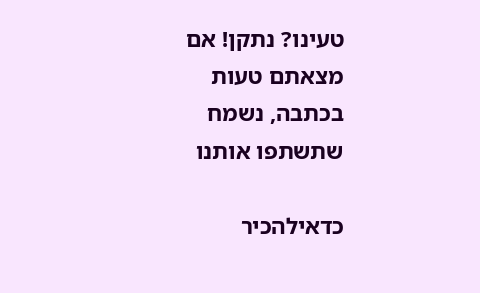טעינו? נתקן! אם מצאתם טעות בכתבה, נשמח שתשתפו אותנו

כדאילהכיר